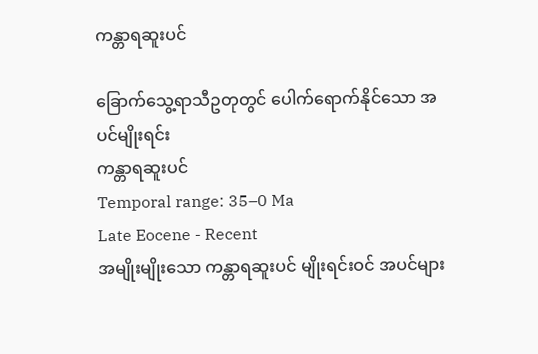ကန္တာရဆူးပင်

ခြောက်သွေ့ရာသီဥတုတွင် ပေါက်ရောက်နိုင်သော အပင်မျိုးရင်း
ကန္တာရဆူးပင်
Temporal range: 35–0 Ma
Late Eocene - Recent
အမျိုးမျိုးသော ကန္တာရဆူးပင် မျိုးရင်းဝင် အပင်များ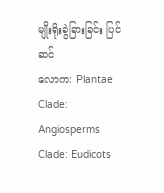မျိုးရိုးခွဲခြားခြင်း ပြင်ဆင်
လောက: Plantae
Clade: Angiosperms
Clade: Eudicots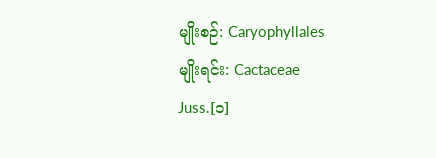မျိုးစဉ်: Caryophyllales
မျိုးရင်း: Cactaceae
Juss.[၁]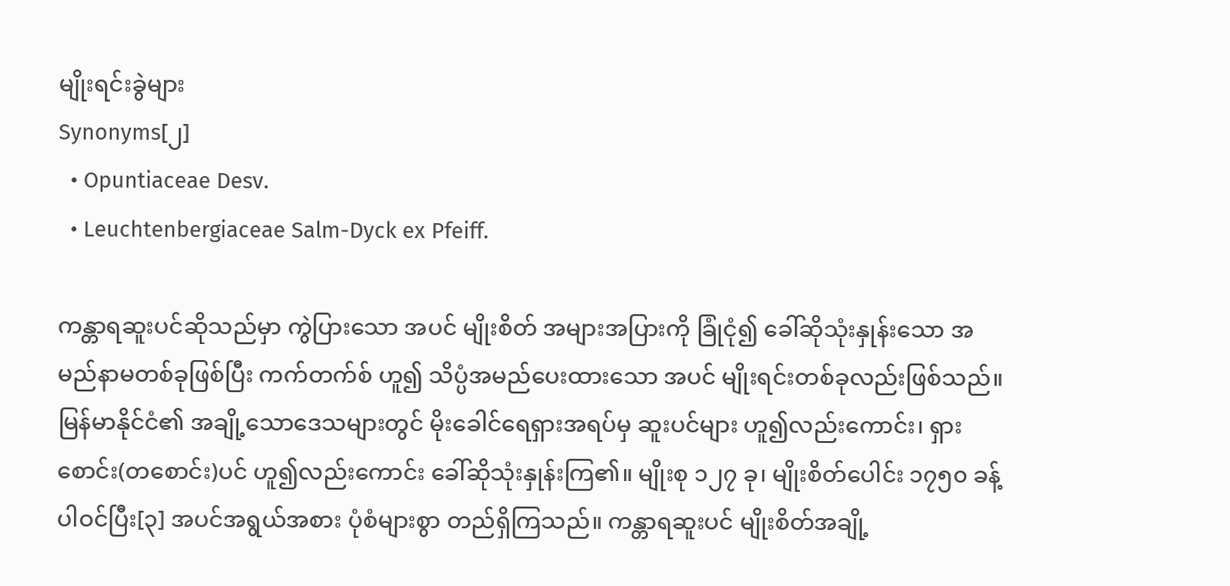မျိုးရင်းခွဲများ
Synonyms[၂]
  • Opuntiaceae Desv.
  • Leuchtenbergiaceae Salm-Dyck ex Pfeiff.

ကန္တာရဆူးပင်ဆိုသည်မှာ ကွဲပြားသော အပင် မျိုးစိတ် အများအပြားကို ခြုံငုံ၍ ခေါ်ဆိုသုံးနှုန်းသော အမည်နာမတစ်ခုဖြစ်ပြီး ကက်တက်စ် ဟူ၍ သိပ္ပံအမည်ပေးထားသော အပင် မျိုးရင်းတစ်ခုလည်းဖြစ်သည်။ မြန်မာနိုင်ငံ၏ အချို့သောဒေသများတွင် မိုးခေါင်ရေရှားအရပ်မှ ဆူးပင်များ ဟူ၍လည်းကောင်း၊ ရှားစောင်း(တစောင်း)ပင် ဟူ၍လည်းကောင်း ခေါ်ဆိုသုံးနှုန်းကြ၏။ မျိုးစု ၁၂၇ ခု၊ မျိုးစိတ်ပေါင်း ၁၇၅၀ ခန့်ပါဝင်ပြီး[၃] အပင်အရွယ်အစား ပုံစံများစွာ တည်ရှိကြသည်။ ကန္တာရဆူးပင် မျိုးစိတ်အချို့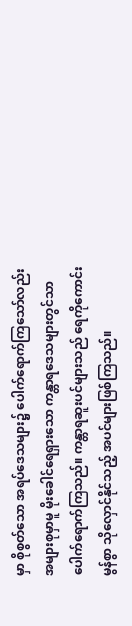မှာ စိုစွတ်သော အရပ်ဒေသများ၌ ပေါက်ရောက်ကြသော်လည်း အများစုမှာမူ မိုးခေါင်ရေရှားသော ကန္တာရဒေသများတွင်သာ ပေါက်ရောက်ကြသည်။ ကန္တာရဆူးပင်များသည် ရေကိုကောင်းမွန်စွာ သိုလှောင်နိုင်သည့် အပင်များဖြစ်ကြသည်။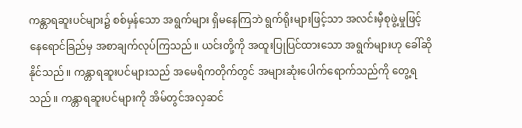ကန္တာရဆူးပင်များ၌ စစ်မှန်သော အရွက်များ ရှိမနေကြဘဲ ရွက်ရိုးများဖြင့်သာ အလင်းမှီစုဖွဲ့မှုဖြင့် နေရောင်ခြည်မှ အစာချက်လုပ်ကြသည်။ ယင်းတို့ကို အထူးပြုပြင်ထားသော အရွက်များဟု ခေါ်ဆိုနိုင်သည်။ ကန္တာရဆူးပင်များသည် အမေရိကတိုက်တွင် အများဆုံးပေါက်ရောက်သည်ကို တွေ့ရသည်။ ကန္တာရဆူးပင်များကို အိမ်တွင်အလှဆင်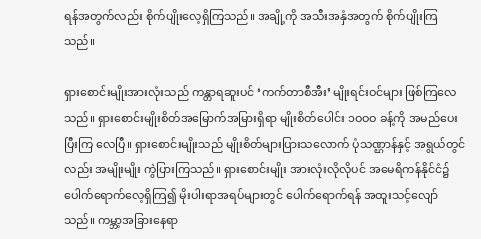ရန်အတွက်လည်း စိုက်ပျိုးလေ့ရှိကြသည်။ အချို့ကို အသီးအနှံအတွက် စိုက်ပျိုးကြသည်။

ရှားစောင်းမျိုးအားလုံးသည် ကန္တာရဆူးပင် ‘ကက်တာစီအီး’ မျိုးရင်းဝင်များ ဖြစ်ကြလေသည်။ ရှားစောင်းမျိုးစိတ်အမြောက်အမြားရှိရာ မျိုးစိတ်ပေါင်း ၁ဝဝဝ ခန့်ကို အမည်ပေးပြီးကြ လေပြီ။ ရှားစောင်းမျိုးသည် မျိုးစိတ်များပြားသလောက် ပုံသဏ္ဌာန်နှင့် အရွယ်တွင်လည်း အမျိုးမျိုး ကွဲပြားကြသည်။ ရှားစောင်းမျိုး အားလုံးလိုလိုပင် အမေရိကန်နိုင်ငံ၌ ပေါက်ရောက်လေ့ရှိကြ၍ မိုးပါးရာအရပ်များတွင် ပေါက်ရောက်ရန် အထူးသင့်လျော်သည်။ ကမ္ဘာ့အခြားနေရာ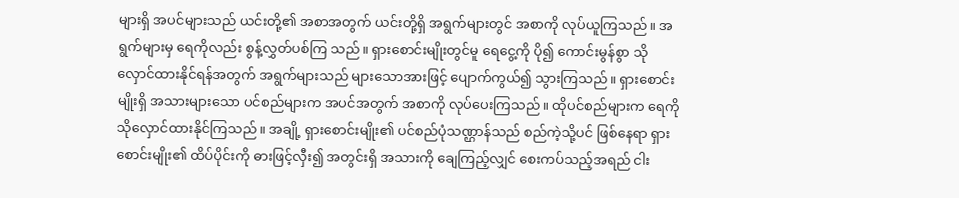များရှိ အပင်များသည် ယင်းတို့၏ အစာအတွက် ယင်းတို့ရှိ အရွက်များတွင် အစာကို လုပ်ယူကြသည်။ အရွက်များမှ ရေကိုလည်း စွန့်လွှတ်ပစ်ကြ သည်။ ရှားစောင်းမျိုးတွင်မူ ရေငွေ့ကို ပို၍ ကောင်းမွန်စွာ သိုလှောင်ထားနိုင်ရန်အတွက် အရွက်များသည် များသောအားဖြင့် ပျောက်ကွယ်၍ သွားကြသည်။ ရှားစောင်းမျိုးရှိ အသားများသော ပင်စည်များက အပင်အတွက် အစာကို လုပ်ပေးကြသည်။ ထိုပင်စည်များက ရေကို သိုလှောင်ထားနိုင်ကြသည်။ အချို့ ရှားစောင်းမျိုး၏ ပင်စည်ပုံသဏ္ဌာန်သည် စည်ကဲ့သို့ပင် ဖြစ်နေရာ ရှားစောင်းမျိုး၏ ထိပ်ပိုင်းကို ဓားဖြင့်လှီး၍ အတွင်းရှိ အသားကို ချေကြည့်လျှင် စေးကပ်သည့်အရည် ငါး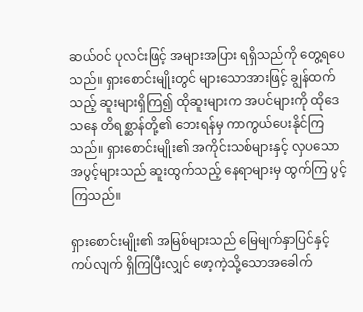ဆယ်ဝင် ပုလင်းဖြင့် အများအပြား ရရှိသည်ကို တွေ့ရပေသည်။ ရှားစောင်းမျိုးတွင် များသောအားဖြင့် ချွန်ထက်သည့် ဆူးများရှိကြ၍ ထိုဆူးများက အပင်များကို ထိုဒေသနေ တိရစ္ဆာန်တို့၏ ဘေးရန်မှ ကာကွယ်ပေးနိုင်ကြသည်။ ရှားစောင်းမျိုး၏ အကိုင်းသစ်များနှင့် လှပသောအပွင့်များသည် ဆူးထွက်သည့် နေရာများမှ ထွက်ကြ ပွင့်ကြသည်။

ရှားစောင်းမျိုး၏ အမြစ်များသည် မြေမျက်နှာပြင်နှင့် ကပ်လျက် ရှိကြပြီးလျှင် ဖော့ကဲ့သို့သောအခေါက်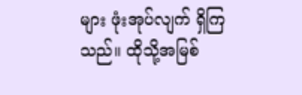များ ဖုံးအုပ်လျက် ရှိကြသည်။ ထိုသို့အမြစ်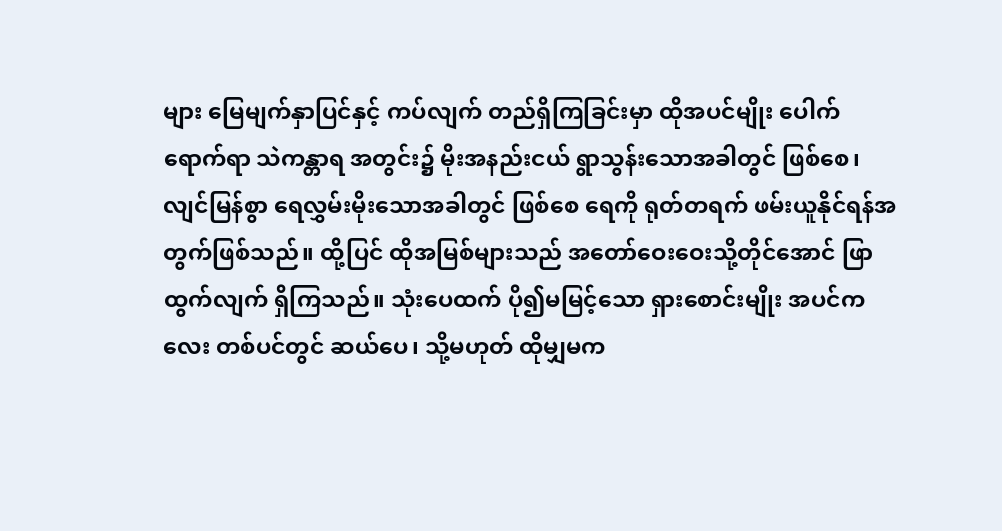များ မြေမျက်နှာပြင်နှင့် ကပ်လျက် တည်ရှိကြခြင်းမှာ ထိုအပင်မျိုး ပေါက်ရောက်ရာ သဲကန္တာရ အတွင်း၌ မိုးအနည်းငယ် ရွာသွန်းသောအခါတွင် ဖြစ်စေ၊ လျင်မြန်စွာ ရေလွှမ်းမိုးသောအခါတွင် ဖြစ်စေ ရေကို ရုတ်တရက် ဖမ်းယူနိုင်ရန်အတွက်ဖြစ်သည်။ ထို့ပြင် ထိုအမြစ်များသည် အတော်ဝေးဝေးသို့တိုင်အောင် ဖြာထွက်လျက် ရှိကြသည်။ သုံးပေထက် ပို၍မမြင့်သော ရှားစောင်းမျိုး အပင်ကလေး တစ်ပင်တွင် ဆယ်ပေ၊ သို့မဟုတ် ထိုမျှမက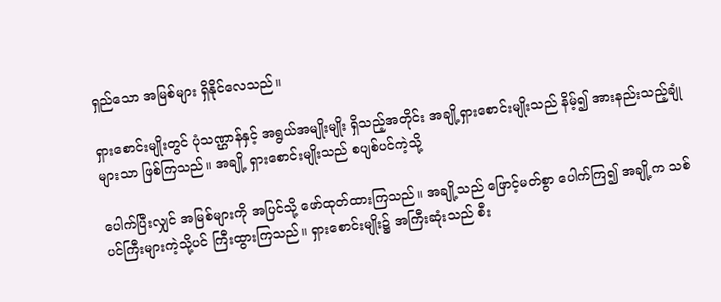ရှည်သော အမြစ်များ ရှိနိုင်လေသည်။

ရှားစောင်းမျိုးတွင် ပုံသဏ္ဌာန်နှင့် အရွယ်အမျိုးမျိုး ရှိသည့်အတိုင်း အချို့ရှားစောင်းမျိုးသည် နိမ့်၍ အားနည်းသည့်ချုံများသာ ဖြစ်ကြသည်။ အချို့ ရှားစောင်းမျိုးသည် စပျစ်ပင်ကဲ့သို့

ပေါက်ပြီးလျှင် အမြစ်များကို အပြင်သို့ ဖော်ထုတ်ထားကြသည်။ အချို့သည် ဖြောင့်မတ်စွာ ပေါက်ကြ၍ အချို့က သစ်ပင်ကြီးများကဲ့သို့ပင် ကြီးထွားကြသည်။ ရှားစောင်းမျိုး၌ အကြီးဆုံးသည် စီး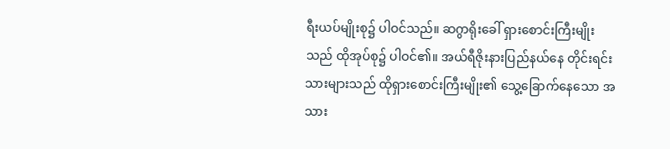ရီးယပ်မျိုးစု၌ ပါဝင်သည်။ ဆဂွာရိုးခေါ် ရှားစောင်းကြီးမျိုးသည် ထိုအုပ်စု၌ ပါဝင်၏။ အယ်ရီဇိုးနားပြည်နယ်နေ တိုင်းရင်းသားများသည် ထိုရှားစောင်းကြီးမျိုး၏ သွေ့ခြောက်နေသော အသား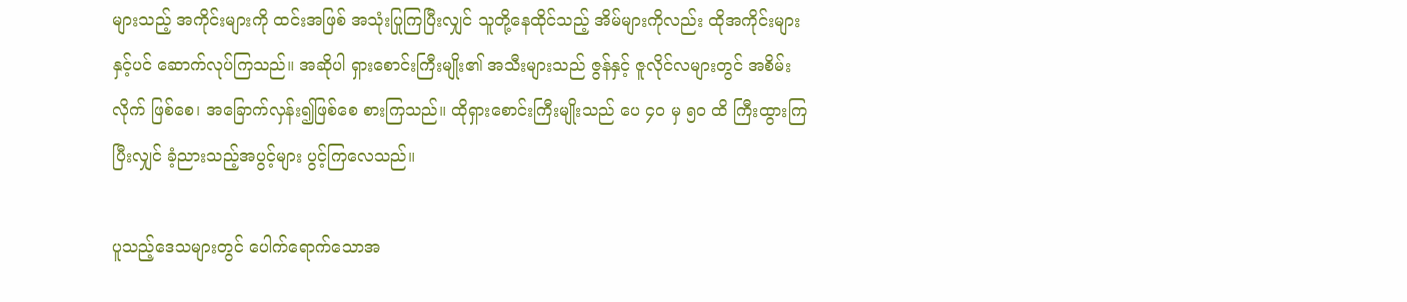များသည့် အကိုင်းများကို ထင်းအဖြစ် အသုံးပြုကြပြီးလျှင် သူတို့နေထိုင်သည့် အိမ်များကိုလည်း ထိုအကိုင်းများနှင့်ပင် ဆောက်လုပ်ကြသည်။ အဆိုပါ ရှားစောင်းကြီးမျိုး၏ အသီးများသည် ဇွန်နှင့် ဇူလိုင်လများတွင် အစိမ်းလိုက် ဖြစ်စေ၊ အခြောက်လှန်း၍ဖြစ်စေ စားကြသည်။ ထိုရှားစောင်းကြီးမျိုးသည် ပေ ၄ဝ မှ ၅ဝ ထိ ကြီးထွားကြပြီးလျှင် ခံ့ညားသည့်အပွင့်များ ပွင့်ကြလေသည်။

ပူသည့်ဒေသများတွင် ပေါက်ရောက်သောအ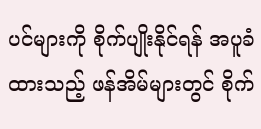ပင်များကို စိုက်ပျိုးနိုင်ရန် အပူခံထားသည့် ဖန်အိမ်များတွင် စိုက်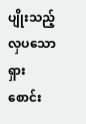ပျိုးသည့် လှပသော ရှားစောင်း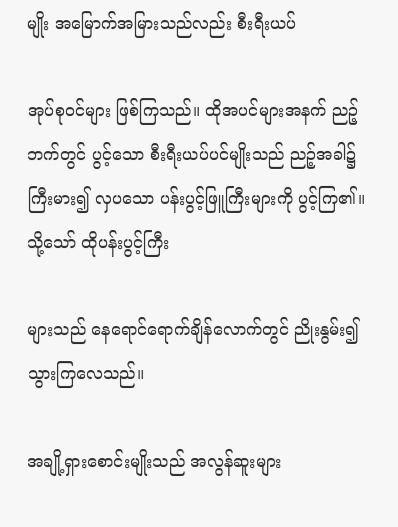မျိုး အမြောက်အမြားသည်လည်း စီးရီးယပ်

အုပ်စုဝင်များ ဖြစ်ကြသည်။ ထိုအပင်များအနက် ညဉ့်ဘက်တွင် ပွင့်သော စီးရီးယပ်ပင်မျိုးသည် ညဉ့်အခါ၌ ကြီးမား၍ လှပသော ပန်းပွင့်ဖြူကြီးများကို ပွင့်ကြ၏။ သို့သော် ထိုပန်းပွင့်ကြီး

များသည် နေရောင်ရောက်ချိန်လောက်တွင် ညိုးနွမ်း၍ သွားကြလေသည်။

အချို့ရှားစောင်းမျိုးသည် အလွန်ဆူးများ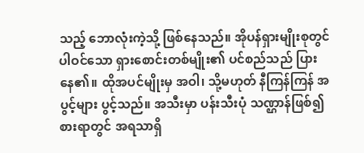သည့် ဘောလုံးကဲ့သို့ ဖြစ်နေသည်။ အိုပန်ရှားမျိုးစုတွင် ပါဝင်သော ရှားစောင်းတစ်မျိုး၏ ပင်စည်သည် ပြားနေ၏။ ထိုအပင်မျိုးမှ အဝါ၊ သို့မဟုတ် နီကြန်ကြန် အပွင့်များ ပွင့်သည်။ အသီးမှာ ပန်းသီးပုံ သဏ္ဌာန်ဖြစ်၍ စားရာတွင် အရသာရှိ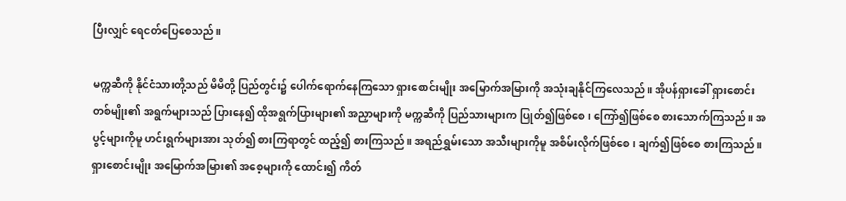ပြီးလျှင် ရေငတ်ပြေစေသည်။

မက္ကဆီကို နိုင်ငံသားတို့သည် မိမိတို့ ပြည်တွင်း၌ ပေါက်ရောက်နေကြသော ရှားစောင်းမျိုး အမြောက်အမြားကို အသုံးချနိုင်ကြလေသည်။ အိုပန်ရှားခေါ် ရှားစောင်းတစ်မျိုး၏ အရွက်များသည် ပြားနေ၍ ထိုအရွက်ပြားများ၏ အညှာများကို မက္ကဆီကို ပြည်သားများက ပြုတ်၍ဖြစ်စေ၊ ကြော်၍ဖြစ်စေ စားသောက်ကြသည်။ အပွင့်များကိုမူ ဟင်းရွက်များအား သုတ်၍ စားကြရာတွင် ထည့်၍ စားကြသည်။ အရည်ရွှမ်းသော အသီးများကိုမူ အစိမ်းလိုက်ဖြစ်စေ၊ ချက်၍ဖြစ်စေ စားကြသည်။ ရှားစောင်းမျိုး အမြောက်အမြား၏ အစေ့များကို ထောင်း၍ ကိတ်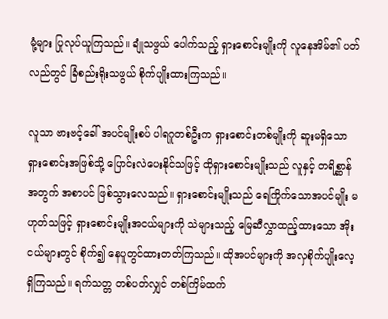မုံ့များ ပြုလုပ်ယူကြသည်။ ချုံသဖွယ် ပေါက်သည့် ရှားစောင်းမျိုးကို လူနေအိမ်၏ ပတ်လည်တွင် ခြံစည်းရိုးသဖွယ် စိုက်ပျိုးထားကြသည်။

လူသာ ဗားဗင့်ခေါ် အပင်မျိုးစပ် ပါရဂူတစ်ဦးက ရှားစောင်းတစ်မျိုးကို ဆူးမရှိသော ရှားစောင်းအဖြစ်သို့ ပြောင်းလဲပေးနိုင်သဖြင့် ထိုရှားစောင်းမျိုးသည် လူနှင့် တရိစ္ဆာန်အတွက် အစာပင် ဖြစ်သွားလေသည်။ ရှားစောင်းမျိုးသည် ရေကြိုက်သောအပင်မျိုး မဟုတ်သဖြင့် ရှားစောင်းမျိုးအငယ်များကို သဲများသည့် မြေဆီလွှာထည့်ထားသော အိုးငယ်များတွင် စိုက်၍ နေပူတွင်ထားတတ်ကြသည်။ ထိုအပင်များကို အလှစိုက်ပျိုးလေ့ ရှိကြသည်။ ရက်သတ္တ တစ်ပတ်လျှင် တစ်ကြိမ်ထက်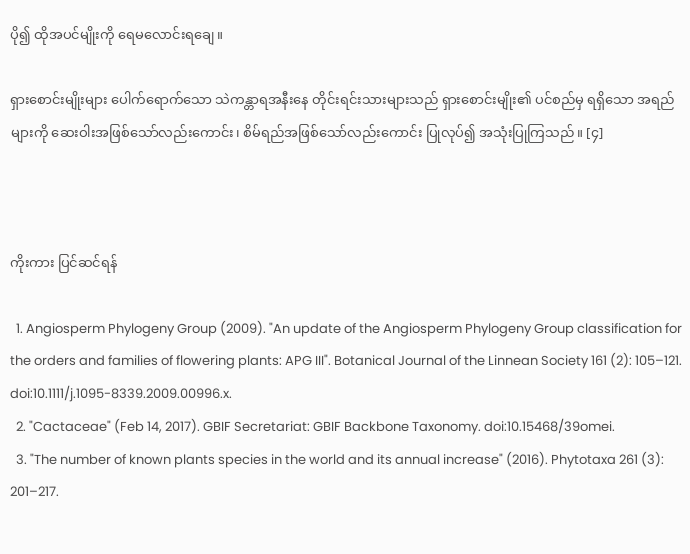ပို၍ ထိုအပင်မျိုးကို ရေမလောင်းရချေ။

ရှားစောင်းမျိုးများ ပေါက်ရောက်သော သဲကန္တာရအနီးနေ တိုင်းရင်းသားများသည် ရှားစောင်းမျိုး၏ ပင်စည်မှ ရရှိသော အရည်များကို ဆေးဝါးအဖြစ်သော်လည်းကောင်း၊ စိမ်ရည်အဖြစ်သော်လည်းကောင်း ပြုလုပ်၍ အသုံးပြုကြသည်။ [၄]



ကိုးကား ပြင်ဆင်ရန်

  1. Angiosperm Phylogeny Group (2009). "An update of the Angiosperm Phylogeny Group classification for the orders and families of flowering plants: APG III". Botanical Journal of the Linnean Society 161 (2): 105–121. doi:10.1111/j.1095-8339.2009.00996.x.
  2. "Cactaceae" (Feb 14, 2017). GBIF Secretariat: GBIF Backbone Taxonomy. doi:10.15468/39omei.
  3. "The number of known plants species in the world and its annual increase" (2016). Phytotaxa 261 (3): 201–217.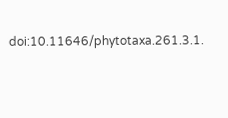doi:10.11646/phytotaxa.261.3.1.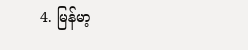4. မြန်မာ့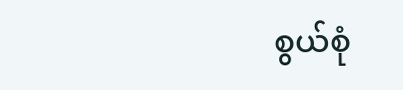စွယ်စုံ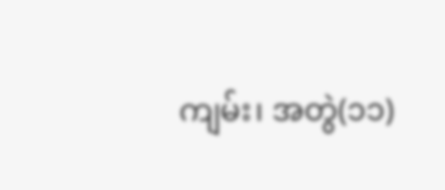ကျမ်း၊ အတွဲ(၁၁)